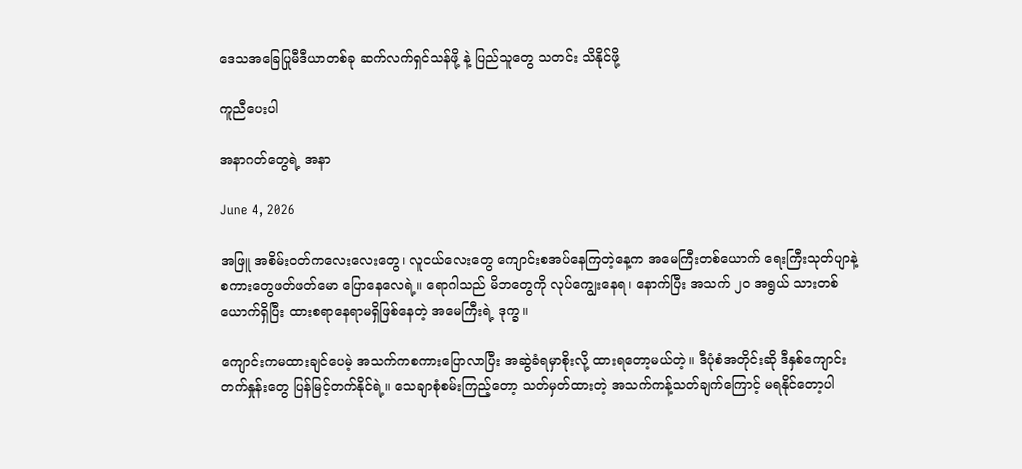ဒေသအခြေပြုမီဒီယာတစ်ခု ဆက်လက်ရှင်သန်ဖို့ နဲ့ ပြည်သူတွေ သတင်း သိနိုင်ဖို့

ကူညီပေးပါ

အနာဂတ်တွေရဲ့ အနာ

June 4, 2026

အဖြူ အစိမ်းဝတ်ကလေးလေးတွေ၊ လူငယ်လေးတွေ ကျောင်းစအပ်နေကြတဲ့နေ့က အမေကြီးတစ်ယောက် ရေးကြီးသုတ်ပျာနဲ့ စကားတွေဖတ်ဖတ်မော ပြောနေလေရဲ့။ ရောဂါသည် မိဘတွေကို လုပ်ကျွေးနေရ၊ နောက်ပြီး အသက် ၂၀ အရွယ် သားတစ်ယောက်ရှိပြီး ထားစရာနေရာမရှိဖြစ်နေတဲ့ အမေကြီးရဲ့ ဒုက္ခ။

ကျောင်းကမထားချင်ပေမဲ့ အသက်ကစကားပြောလာပြီး အဆွဲခံရမှာစိုးလို့ ထားရတော့မယ်တဲ့။ ဒီပုံစံအတိုင်းဆို ဒီနှစ်ကျောင်းတက်နှုန်းတွေ ပြန်မြင့်တက်နိုင်ရဲ့။ သေချာစုံစမ်းကြည့်တော့ သတ်မှတ်ထားတဲ့ အသက်ကန့်သတ်ချက်ကြောင့် မရနိုင်တော့ပါ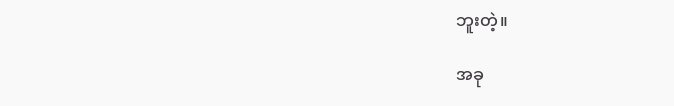ဘူးတဲ့။

အခု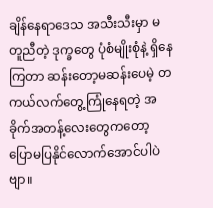ချိန်နေရာဒေသ အသီးသီးမှာ မတူညီတဲ့ ဒုက္ခတွေ ပုံစံမျိုးစုံနဲ့ ရှိနေကြတာ ဆန်းတော့မဆန်းပေမဲ့ တကယ်လက်‌တွေ့ကြုံနေရတဲ့ အခိုက်အတန့်လေးတွေကတော့ ပြောမပြနိုင်လောက်အောင်ပါပဲဗျာ။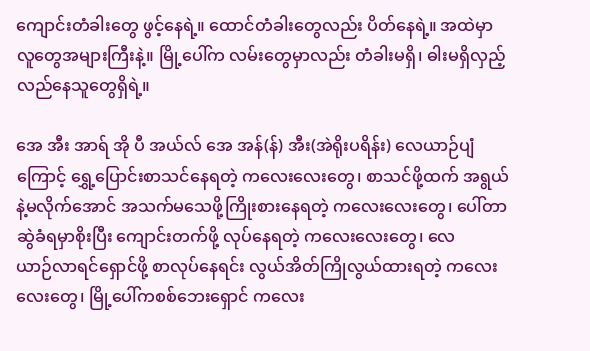ကျောင်းတံခါးတွေ ဖွင့်နေရဲ့။ ထောင်တံခါးတွေလည်း ပိတ်နေရဲ့။ အထဲမှာ လူတွေအများကြီးနဲ့။ မြို့ပေါ်က လမ်းတွေမှာလည်း တံခါးမရှိ၊ ဓါးမရှိလှည့်လည်နေသူတွေရှိရဲ့။

အေ အီး အာရ် အို ပီ အယ်လ် အေ အန်(န်) အီး(အဲရိုးပရိန်း) လေယာဉ်ပျံကြောင့် ရွှေ့ပြောင်းစာသင်နေရတဲ့ ကလေးလေးတွေ၊ စာသင်ဖို့ထက် အရွယ်နဲ့မလိုက်အောင် အသက်မသေဖို့ကြိုးစားနေရတဲ့ ကလေးလေးတွေ၊ ပေါ်တာဆွဲခံရမှာစိုးပြီး ကျောင်းတက်ဖို့ လုပ်နေရတဲ့ ကလေးလေးတွေ၊ လေယာဉ်‌လာရင်‌ရှောင်ဖို့ စာလုပ်နေရင်း လွယ်အိတ်ကြိုလွယ်ထားရတဲ့ ကလေးလေးတွေ၊ မြို့ပေါ်ကစစ်ဘေးရှောင် ကလေး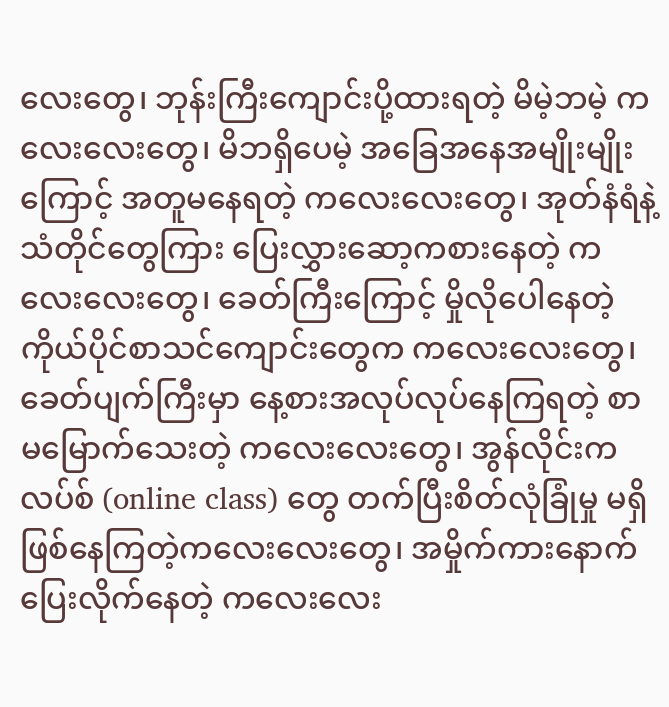လေးတွေ၊ ဘုန်းကြီးကျောင်းပို့ထားရတဲ့ မိမဲ့ဘမဲ့ ကလေးလေးတွေ၊ မိဘရှိပေမဲ့ အခြေအနေအမျိုးမျိုးကြောင့် အတူမနေရတဲ့ ကလေးလေးတွေ၊ အုတ်နံရံနဲ့ သံတိုင်တွေကြား ပြေးလွှားဆော့ကစားနေတဲ့ ကလေးလေးတွေ၊ ခေတ်ကြီးကြောင့် မှိုလိုပေါနေတဲ့ ကိုယ်ပိုင်စာသင်ကျောင်းတွေက ကလေးလေးတွေ၊ ခေတ်ပျက်ကြီးမှာ နေ့စားအလုပ်လုပ်နေကြရတဲ့ စာမမြောက်သေးတဲ့ ကလေးလေးတွေ၊ အွန်လိုင်းကလပ်စ် (online class) တွေ တက်ပြီးစိတ်လုံခြုံမှု မရှိဖြစ်နေကြတဲ့ကလေးလေးတွေ၊ အမှိုက်ကားနောက် ပြေးလိုက်နေတဲ့ ကလေးလေး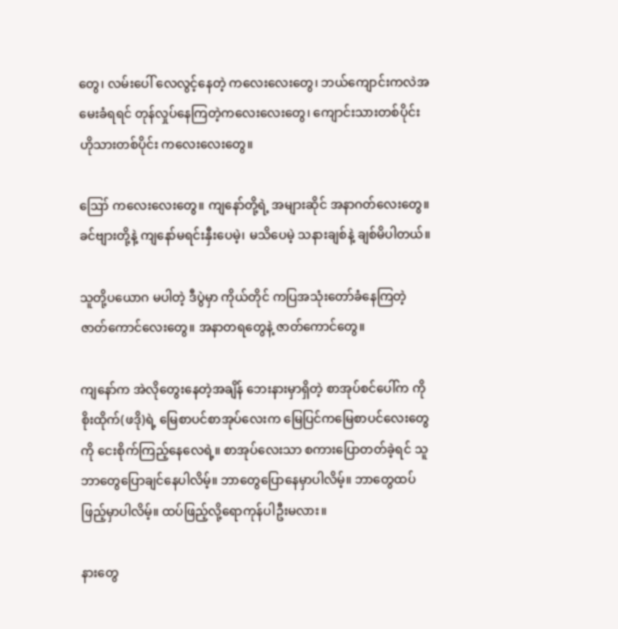တွေ၊ လမ်းပေါ်‌ လေလွင့်နေတဲ့ ကလေးလေးတွေ၊ ဘယ်ကျောင်းကလဲအမေးခံရရင် တုန်လှုပ်နေကြတဲ့ကလေးလေးတွေ၊ ကျောင်းသားတစ်ပိုင်း ဟိုသားတစ်ပိုင်း ကလေးလေးတွေ။

ဪ ကလေးလေးတွေ။ ကျနော်တို့ရဲ့ အများဆိုင် အနာဂတ်လေးတွေ။ ခင်ဗျားတို့နဲ့ ကျနော်မရင်းနှီးပေမဲ့၊ မသိပေမဲ့ သနားချစ်နဲ့ ချစ်မိပါတယ်။

သူတို့ပယောဂ မပါတဲ့ ဒီပွဲမှာ ကိုယ်တိုင် ကပြအသုံးတော်ခံနေကြတဲ့ ဇာတ်ကောင်လေးတွေ။ အနာတရတွေနဲ့ ဇာတ်ကောင်တွေ။

ကျနော်က အဲလိုတွေးနေတဲ့အချိန် ဘေးနားမှာရှိတဲ့ စာအုပ်စင်ပေါ်က ကိုစိုးထိုက်(ဖဒို)ရဲ့ မြေစာပင်စာအုပ်လေးက မြေပြင်ကမြေစာပင်လေးတွေကို ငေးစိုက်ကြည့်နေလေရဲ့။ စာအုပ်လေးသာ စကားပြောတတ်ခဲ့ရင် သူဘာတွေပြောချင်နေပါလိမ့်။ ဘာတွေပြော‌နေမှာပါလိမ့်။ ဘာတွေထပ်ဖြည့်မှာပါလိမ့်။ ထပ်ဖြည့်လို့ရောကုန်ပါဦးမလား။

နားတွေ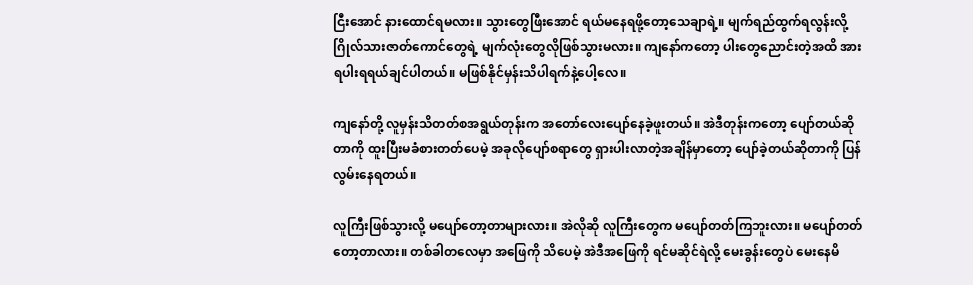ငြီးအောင် နားထောင်ရမလား။ သွားတွေဖြီးအောင် ရယ်မနေရဖို့တော့သေချာရဲ့။ မျက်ရည်ထွက်ရလွန်းလို့ ဂြိုလ်သားဇာတ်ကောင်တွေရဲ့ မျက်လုံးတွေလိုဖြစ်သွားမလား။ ကျနော်ကတော့ ပါးတွေညောင်းတဲ့အထိ အားရပါးရရယ်ချင်ပါတယ်။ မဖြစ်နိုင်မှန်းသိပါရက်နဲ့ပေါ့လေ။

ကျနော်တို့ လူမှန်းသိတတ်စအရွယ်တုန်းက အတော်လေးပျော်နေခဲ့ဖူးတယ်။ အဲဒီတုန်းကတော့ ပျော်တယ်ဆိုတာကို ထူးပြီးမခံစားတတ်ပေမဲ့ အခုလိုပျော်စရာတွေ ရှားပါးလာတဲ့အချိန်မှာတော့ ပျော်ခဲ့တယ်ဆိုတာကို ပြန်လွမ်းနေရတယ်။

လူကြီးဖြစ်သွားလို့ မပျော်တော့တာများလား။ အဲလိုဆို လူကြီးတွေက မပျော်တတ်ကြဘူးလား။ မပျော်တတ်တော့တာလား။ တစ်ခါတလေမှာ အဖြေကို သိပေမဲ့ အဲဒီအဖြေကို ရင်မဆိုင်ရဲလို့ မေးခွန်းတွေပဲ မေးနေမိ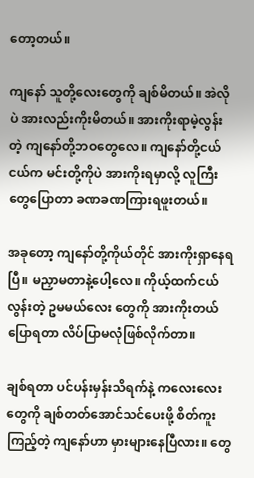တော့တယ်။

ကျနော် သူတို့လေးတွေကို ချစ်မိတယ်။ အဲလိုပဲ အားလည်းကိုးမိတယ်။ အားကိုးရာမဲ့လွန်းတဲ့ ကျနော်တို့ဘဝတွေလေ။ ကျနော်တို့ငယ်ငယ်က မင်းတို့ကိုပဲ အားကိုးရမှာလို့ လူကြီးတွေပြောတာ ခဏခဏကြားရဖူးတယ်။

အခုတော့ ကျနော်တို့ကိုယ်တိုင် အားကိုးရှာနေရပြီ။ မညှာမတာနဲ့ပေါ့လေ။ ကိုယ့်ထက်ငယ်လွန်းတဲ့ ဥမမယ်‌လေး တွေကို အားကိုးတယ်ပြောရတာ လိပ်ပြာမလုံဖြစ်လိုက်တာ။

ချစ်ရတာ ပင်ပန်းမှန်းသိရက်နဲ့ ကလေးလေးတွေကို ချစ်တတ်အောင်သင်ပေးဖို့ စိတ်ကူးကြည့်တဲ့ ကျနော်ဟာ မှားများနေပြီလား။ တွေ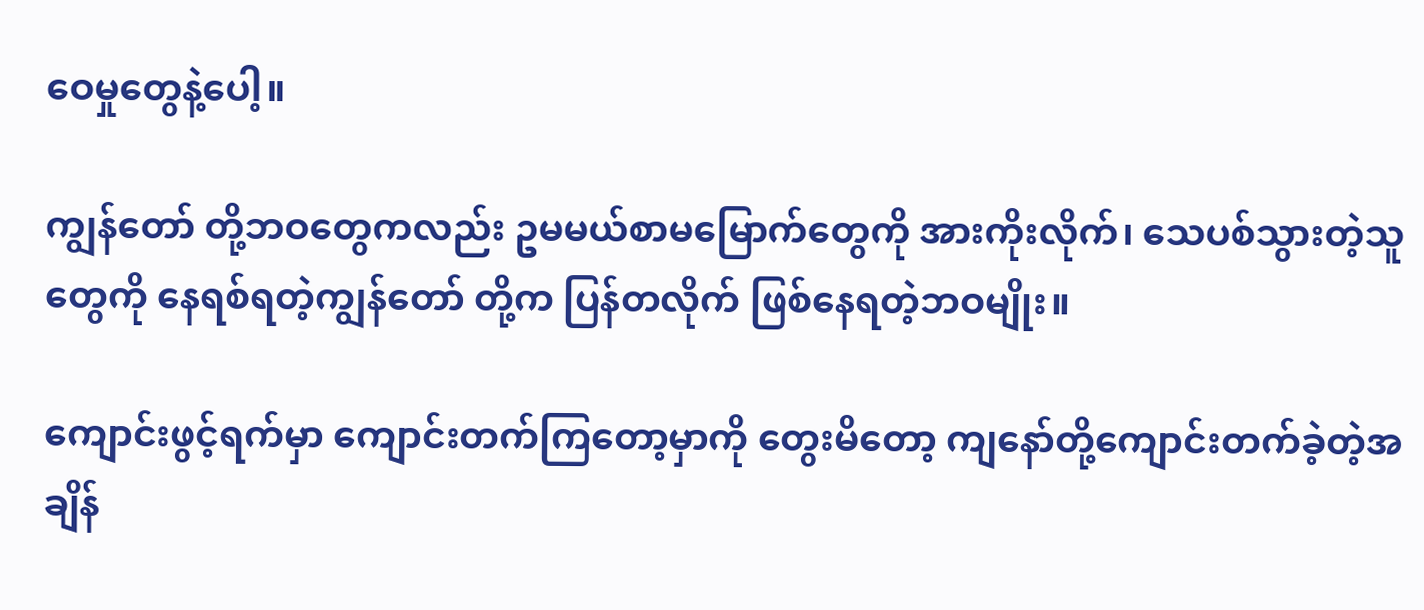ဝေမှုတွေနဲ့ပေါ့။

ကျွန်တော် တို့ဘဝတွေကလည်း ဥမမယ်စာမမြောက်တွေကို အားကိုးလိုက်၊ သေပစ်သွားတဲ့သူတွေကို နေရစ်ရတဲ့ကျွန်တော် တို့က ပြန်တလိုက် ဖြစ်နေရတဲ့ဘဝမျိုး။

ကျောင်းဖွင့်ရက်မှာ ကျောင်းတက်ကြတော့မှာကို တွေးမိတော့ ကျနော်တို့ကျောင်းတက်ခဲ့တဲ့အချိန်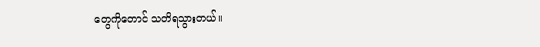တွေကိုတောင် သတိရသွားတယ်။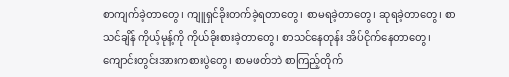စာကျက်ခဲ့တာ‌တွေ၊ ကျူရှင်ခိုးတက်ခဲ့ရတာတွေ၊ စာမရခဲ့တာတွေ၊ ဆုရခဲ့တာတွေ၊ စာသင်ချိန် ကိုယ့်မုန့်ကို ကိုယ်ခိုးစားခဲ့တာတွေ၊ စာသင်နေတုန်း အိပ်ငိုက်နေတာတွေ၊ ကျောင်းတွင်းအားကစားပွဲတွေ၊ စာမဖတ်ဘဲ စာကြည့်တိုက်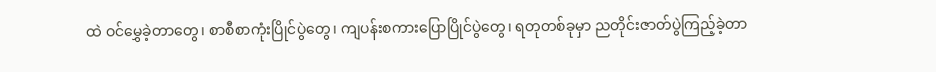ထဲ ဝင်မွှေခဲ့တာတွေ၊ စာစီစာကုံးပြိုင်ပွဲတွေ၊ ကျပန်းစကားပြောပြိုင်ပွဲ‌တွေ၊ ရတုတစ်ခုမှာ ညတိုင်းဇာတ်ပွဲကြည့်ခဲ့တာ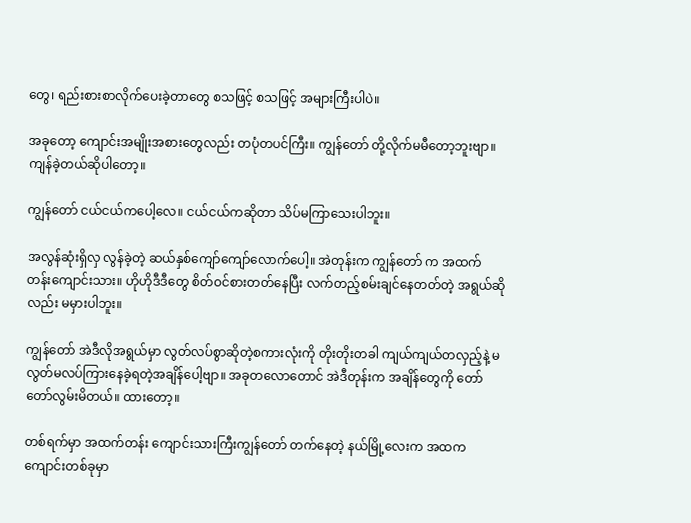တွေ၊ ရည်းစားစာလိုက်ပေးခဲ့တာတွေ စသဖြင့် စသဖြင့် အများကြီးပါပဲ။

အခုတော့ ကျောင်းအမျိုးအစားတွေလည်း တပုံတပင်ကြီး။ ကျွန်တော် တို့လိုက်မမီတော့ဘူးဗျာ။ ကျန်ခဲ့တယ်ဆိုပါတော့။

ကျွန်တော် ငယ်ငယ်ကပေါ့လေ။ ငယ်ငယ်ကဆိုတာ သိပ်မကြာသေးပါဘူး။

အလွန်ဆုံးရှိလှ လွန်ခဲ့တဲ့ ဆယ်နှစ်ကျော်ကျော်လောက်ပေါ့။ အဲတုန်းက ကျွန်တော် က အထက်တန်းကျောင်းသား။ ဟိုဟိုဒီဒီတွေ စိတ်ဝင်စားတတ်နေပြီး လက်တည့်စမ်းချင်နေတတ်တဲ့ အရွယ်ဆိုလည်း မမှားပါဘူး။

ကျွန်တော် အဲဒီလိုအရွယ်မှာ လွတ်လပ်စွာဆိုတဲ့စကားလုံးကို တိုးတိုးတခါ ကျယ်ကျယ်တလှည့်နဲ့ မလွတ်မလပ်ကြားနေခဲ့ရတဲ့အချိန်ပေါ့ဗျာ။ အခုတ‌လောတောင် အဲဒီတုန်းက အချိန်တွေကို တော်တော်လွမ်းမိတယ်။ ထားတော့။

တစ်ရက်မှာ အထက်တန်း‌ ကျောင်းသားကြီးကျွန်တော် တက်နေတဲ့ နယ်မြို့လေးက အထကကျောင်းတစ်ခုမှာ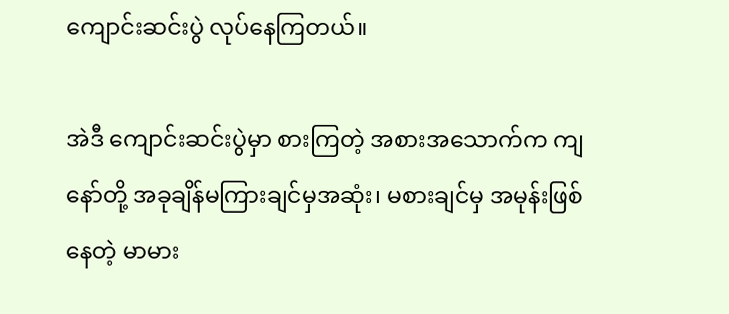ကျောင်းဆင်းပွဲ လုပ်နေကြတယ်။

အဲဒီ ကျောင်းဆင်းပွဲမှာ စားကြတဲ့ အစားအသောက်က ကျနော်တို့ အခုချိန်မကြားချင်မှအဆုံး၊ မစားချင်မှ အမုန်းဖြစ်နေတဲ့ မာမား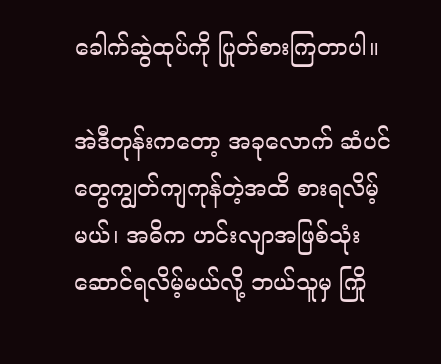ခေါက်ဆွဲထုပ်ကို ပြုတ်စားကြတာပါ။

အဲဒီတုန်းကတော့ အခုလောက် ဆံပင်တွေကျွတ်ကျကုန်တဲ့အထိ စားရလိမ့်မယ်၊ အဓိက ဟင်းလျာအဖြစ်သုံးဆောင်ရလိမ့်မယ်လို့ ဘယ်သူမှ ကြို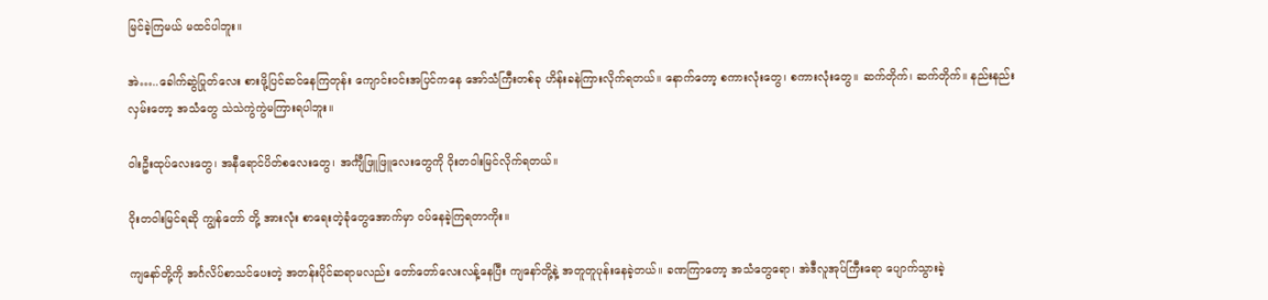မြင်ခဲ့ကြမယ် မထင်ပါဘူး။

အဲ…..ခေါက်ဆွဲပြုတ်လေး စားဖို့ပြင်ဆင်နေကြတုန်း ကျောင်းဝင်းအပြင်ကနေ အော်သံကြီးတစ်ခု ဟိန်းခနဲကြားလိုက်ရတယ်။ နောက်တော့ စကားလုံးတွေ၊ စကားလုံးတွေ။ ဆက်တိုက်၊ ဆက်တိုက်။ နည်းနည်းလှမ်းတော့ အသံတွေ သဲသဲကွဲကွဲမကြားရပါဘူး။

ဝါးဦးထုပ်လေးတွေ၊ အနီရောင်ပိတ်စလေးတွေ၊ အင်္ကျီဖြူဖြူလေးတွေကို ဝိုးတဝါးမြင်လိုက်ရတယ်။

ဝိုးတဝါးမြင်ရဆို ကျွန်တော် တို့ အားလုံး စာရေးတဲ့ခုံတွေအောက်မှာ ဝပ်နေခဲ့ကြရတာကိုး။

ကျနော်တို့ကို အင်္ဂလိပ်စာသင်ပေးတဲ့ အတန်းပိုင်ဆရာမလည်း တော်တော်လေးလန့်နေပြီး ကျနော်တို့နဲ့ အတူတူပုန်းနေခဲ့တယ်။ ခဏကြာတော့ အသံတွေရော၊ အဲဒီလူအုပ်ကြီးရော ပျောက်သွားခဲ့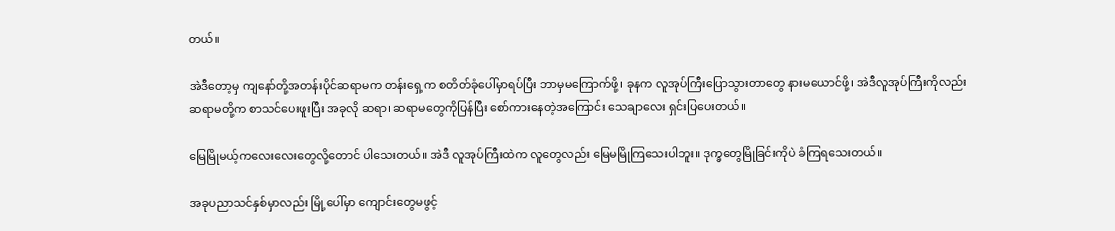တယ်။

အဲဒီတော့မှ ကျနော်တို့အတန်းပိုင်ဆရာမက တန်းရှေ့က စတိတ်ခုံပေါ်မှာရပ်ပြီး ဘာမှမကြောက်ဖို့၊ ခုနက လူအုပ်ကြီးပြောသွားတာတွေ နားမယောင်ဖို့၊ အဲဒီလူအုပ်ကြီးကိုလည်း ဆရာမတို့က စာသင်ပေးဖူးပြီး အခုလို ဆရာ၊ ဆရာမတွေကိုပြန်ပြီး စော်ကားနေတဲ့အကြောင်း သေချာလေး ရှင်းပြပေးတယ်။

မြေမြိုမယ့်ကလေးလေးတွေလို့တောင် ပါသေးတယ်။ အဲဒီ လူအုပ်ကြီးထဲက လူတွေလည်း မြေမမြိုကြသေးပါဘူး။ ဒုက္ခတွေမြိုခြင်းကိုပဲ ခံကြရသေးတယ်။

အခုပညာသင်နှစ်မှာလည်း မြို့ပေါ်မှာ ကျောင်းတွေမဖွင့်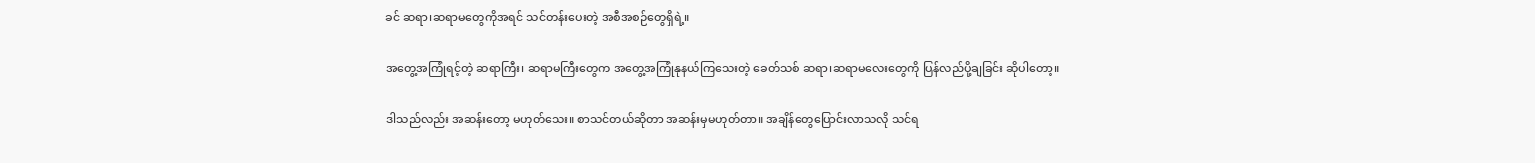ခင် ဆရာ၊ဆရာမတွေကိုအရင် သင်တန်းပေးတဲ့ အစီအစဉ်တွေရှိရဲ့။

အတွေ့အကြုံရင့်တဲ့ ဆရာကြီး၊ ဆရာမကြီးတွေက အတွေ့အကြုံနုနယ်ကြသေးတဲ့ ခေတ်သစ် ဆရာ၊ဆရာမလေးတွေကို ပြန်လည်ပို့ချခြင်း ဆိုပါတော့။

ဒါသည်လည်း အဆန်းတော့ မဟုတ်သေး။ စာသင်တယ်ဆိုတာ အဆန်းမှမဟုတ်တာ။ အချိန်တွေပြောင်းလာသလို သင်ရ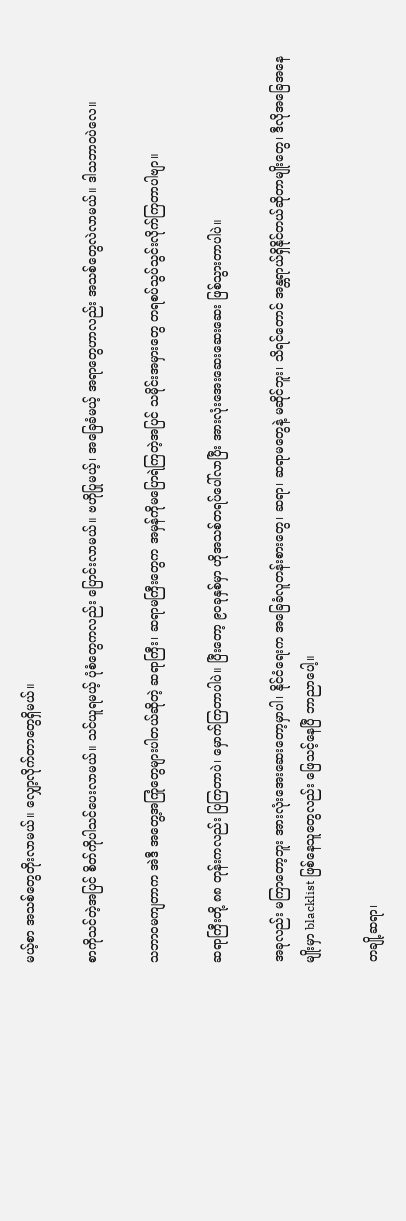မယ့်စာ အသစ်တွေတိုးလာမယ်။ လျှော့လိုက်တာတွေရှိမယ်။

စာကိုသင်တဲ့အပြင် စိတ်ကိုပါသင်ပေးလာမယ်။ သင်ယူရမယ့် ပုံစံတွေကလည်း ပြောင်းလာမယ်။ ဗဟိုပြုမယ့်၊ အခြေခံမယ့် အရာတွေဟာလည်း အသစ်တွေလဲလာမယ်။ ဒါသဘာဝပဲလေ။

သဘာဝမကျတာက အဲဒီ အတွေ့အကြုံတွေများပါတယ်ဆိုတဲ့ ဆရာကြီး၊ ဆရာမကြီးတွေက အမှန်ကိုမပြောရဲကြ‌တဲ့အပြင် သမိုင်းအမှားတွေ တရစပ်သွပ်သွင်းလိုက်ကြတာပါဗျာ။

ဆရာကြီးတို့ ၈၈ တုန်းကလည်း ပြကြတာပဲ၊ မှောက်ကြတာပါပဲ။ ပြီးတော့ ၉၀ခုနှစ်မှာ ဟိုအသစ်တရပ်ပေါ်လာပြီး အားလုံးအေးဆေးဆေးဆေး ဖြစ်သွားတာပါပဲ။

အခုလည်း မကြာတော့ဘူး အားလုံးအေးဆေးတော့မှာပါ၊ နိုင်ငံရေးက အခြေခံလူတန်းစားတွေ၊ ဆရာ၊ ဆရာမတွေနဲ့ မဆိုင်ဘူး၊ သိရင်တောင် အန္တရာယ်ရှိနိုင်တယ်ဆိုတာမျိုးတွေ၊ ဒီလိုအခြေ‌အနေမျိုးမှာ blacklist ဖြစ်‌နေသူတွေလည်း ဖြေသင့်နေပြီ ဘာညာပေါ့။

တချို့ဆရာ၊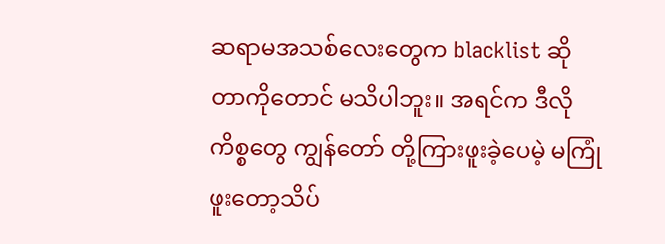ဆရာမ‌အသစ်လေးတွေက blacklist ဆိုတာကိုတောင် မသိပါဘူး။ အရင်က ဒီလိုကိစ္စတွေ ကျွန်တော် တို့ကြားဖူးခဲ့‌ပေမဲ့ မကြုံဖူးတော့သိပ်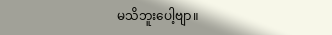မသိဘူးပေါ့ဗျာ။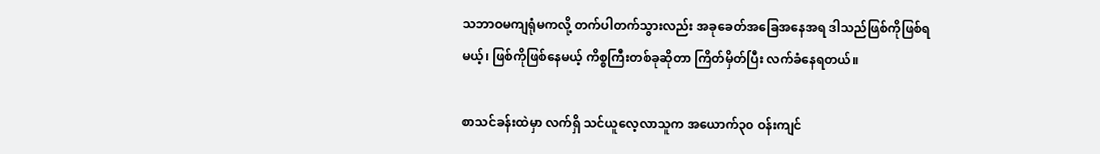သဘာဝမကျရုံမကလို့ တက်ပါတက်သွားလည်း အခုခေတ်အ‌ခြေအနေအရ ဒါသည်ဖြစ်ကိုဖြစ်ရမယ့်၊ ဖြစ်ကိုဖြစ်နေမယ့် ကိစ္စကြီးတစ်ခုဆိုတာ ကြိတ်မှိတ်ပြီး လက်ခံနေရတယ်။

စာသင်ခန်း‌ထဲမှာ လက်ရှိ သင်ယူလေ့လာသူက အယောက်၃၀ ဝန်းကျင်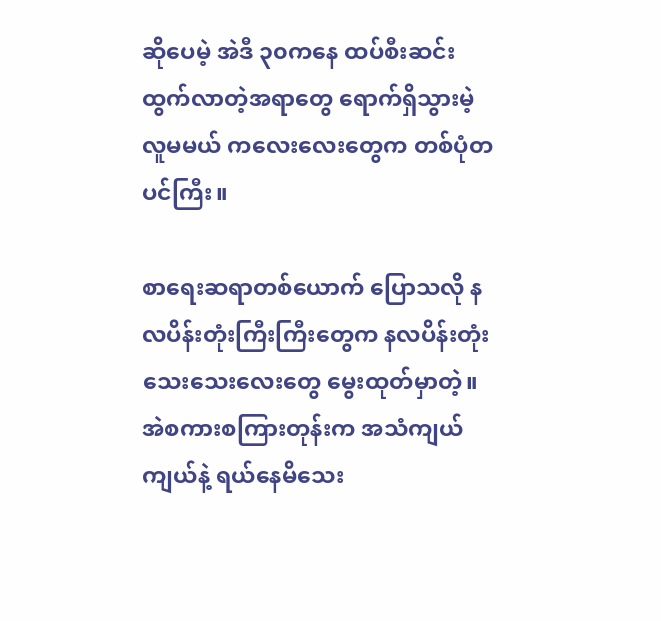ဆိုပေမဲ့ အဲဒီ ၃၀ကနေ ထပ်စီးဆင်းထွက်လာတဲ့အရာတွေ ရောက်ရှိသွားမဲ့ လူမမယ် ကလေးလေးတွေက တစ်ပုံတပင်ကြီး။

စာရေးဆရာတစ်ယောက် ပြောသလို နလပိန်းတုံးကြီးကြီးတွေက နလပိန်းတုံးသေးသေးလေးတွေ မွေးထုတ်မှာတဲ့။ အဲစကားစကြားတုန်းက အ‌သံကျယ်ကျယ်နဲ့ ရယ်နေမိသေး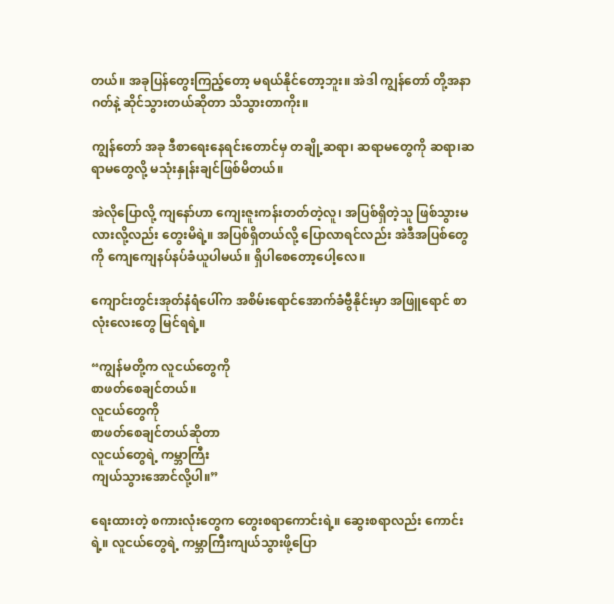တယ်။ အခုပြန်တွေးကြည့်တော့ မရယ်နိုင်တော့ဘူး။ အဲဒါ ကျွန်တော် တို့အနာဂတ်နဲ့ ဆိုင်သွားတယ်ဆိုတာ သိသွားတာကိုး။

ကျွန်တော် အခု ဒီစာရေးနေရင်းတောင်မှ တချို့ဆရာ၊ ဆရာမတွေကို ဆရာ၊ဆရာမတွေလို့ မသုံးနှုန်းချင်ဖြစ်မိတယ်။

အဲလိုပြောလို့ ကျ‌နော်ဟာ ကျေးဇူးကန်းတတ်တဲ့လူ၊ အပြစ်ရှိတဲ့သူ ဖြစ်သွားမလားလို့လည်း တွေးမိရဲ့။ အပြစ်ရှိတယ်လို့ ပြောလာရင်လည်း အဲဒီအပြစ်တွေကို ကျေကျေနပ်နပ်ခံယူပါမယ်။ ရှိပါစေတော့ပေါ့လေ။

ကျောင်းတွင်းအုတ်နံရံ‌ပေါ်က အစိမ်းရောင်အောက်ခံဗွီနိုင်းမှာ အဖြူရောင် စာလုံးလေးတွေ မြင်ရရဲ့။

“ကျွန်မတို့က လူငယ်တွေကို
စာဖတ်စေချင်တယ်။
လူငယ်တွေကို
စာဖတ်စေချင်တယ်ဆိုတာ
လူငယ်တွေရဲ့ ကမ္ဘာကြီး
ကျယ်သွားအောင်လို့ပါ။”

ရေးထားတဲ့ စကားလုံးတွေက တွေးစရာကောင်းရဲ့။ ဆွေးစရာလည်း ကောင်းရဲ့။ လူငယ်တွေရဲ့ ကမ္ဘာကြီးကျယ်သွားဖို့ပြော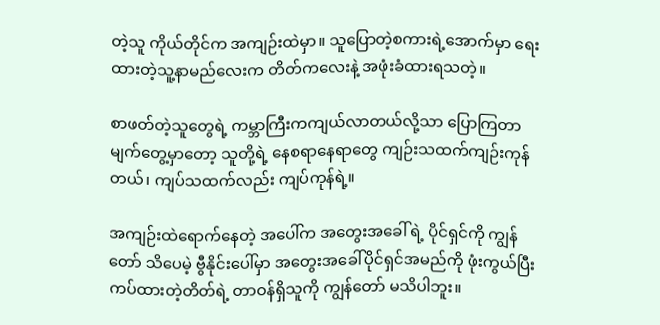တဲ့သူ ကိုယ်တိုင်က အကျဉ်းထဲမှာ။ သူပြောတဲ့စကားရဲ့အောက်မှာ ရေးထားတဲ့သူ့နာမည်လေးက တိတ်ကလေးနဲ့ အဖုံးခံထားရသတဲ့။

စာဖတ်တဲ့သူတွေရဲ့ ကမ္ဘာကြီးကကျယ်လာတယ်လို့သာ ပြောကြတာ မျက်တွေ့မှာတော့ သူတို့ရဲ့ နေစရာနေရာတွေ ကျဉ်းသထက်ကျဉ်းကုန်တယ်၊ ကျပ်သထက်လည်း ကျပ်ကုန်ရဲ့။

အကျဉ်းထဲရောက်နေတဲ့ အပေါ်က အတွေးအခေါ် ရဲ့ ပိုင်ရှင်ကို ကျွန်တော် သိပေမဲ့ ဗွီနိုင်းပေါ်မှာ အတွေးအခေါ်ပိုင်ရှင်အမည်ကို ဖုံးကွယ်ပြီး ကပ်ထားတဲ့တိတ်ရဲ့ တာဝန်ရှိသူကို ကျွန်တော် မသိပါဘူး။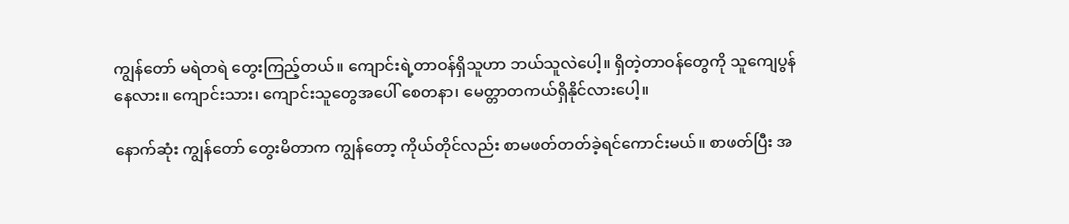ကျွန်တော် မရဲတရဲ တွေးကြည့်တယ်။ ကျောင်းရဲ့တာဝန်ရှိသူဟာ ဘယ်သူလဲပေါ့။ ရှိတဲ့တာဝန်တွေကို သူကျေပွန်နေလား။ ကျောင်းသား၊ ကျောင်းသူတွေအပေါ် စေတနာ၊ မေတ္တာတကယ်ရှိနိုင်လားပေါ့။

နောက်ဆုံး ကျွန်တော် တွေးမိတာက ကျွန်တော့ ကိုယ်တိုင်လည်း စာမဖတ်တတ်ခဲ့ရင်ကောင်းမယ်။ စာဖတ်ပြီး အ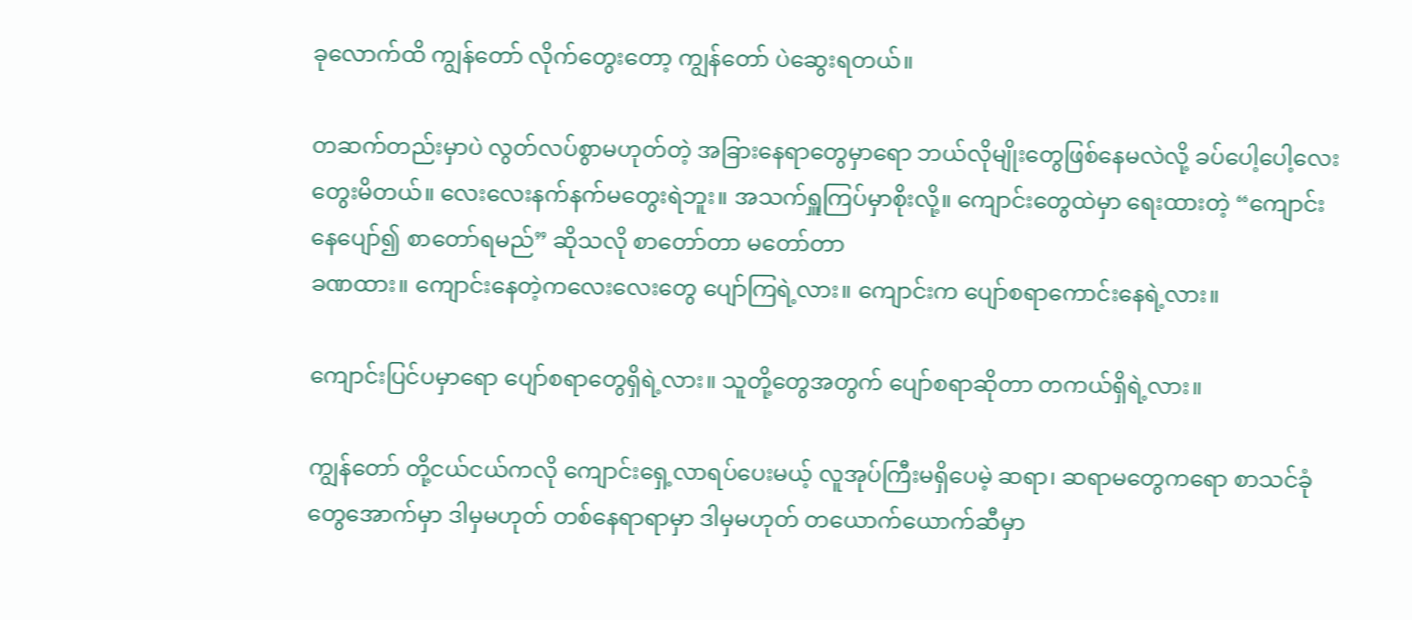ခုလောက်ထိ ကျွန်တော် လိုက်တွေးတော့ ကျွန်တော် ပဲဆွေးရတယ်။

တဆက်တည်းမှာပဲ လွတ်လပ်စွာမဟုတ်တဲ့ အခြားနေရာတွေမှာရော ဘယ်လိုမျိုးတွေဖြစ်နေမလဲလို့ ခပ်ပေါ့ပေါ့လေးတွေးမိတယ်။ လေးလေးနက်နက်မတွေးရဲဘူး။ အသက်ရှူကြပ်မှာစိုးလို့။ ကျောင်းတွေထဲမှာ ရေးထားတဲ့ “ကျောင်းနေပျော်၍ စာတော်ရမည်” ဆိုသလို စာတော်တာ မတော်တာ
ခဏထား။ ကျောင်းနေတဲ့ကလေးလေးတွေ ပျော်ကြရဲ့လား။ ကျောင်းက ပျော်စရာကောင်းနေရဲ့လား။

ကျောင်းပြင်ပမှာ‌ရော ပျော်စရာတွေရှိရဲ့လား။ သူတို့တွေအတွက် ပျော်စရာဆိုတာ တကယ်ရှိရဲ့လား။

ကျွန်တော် တို့ငယ်ငယ်ကလို ကျောင်းရှေ့လာရ‌ပ်ပေးမယ့် လူအုပ်ကြီးမရှိပေမဲ့ ဆရာ၊ ဆရာမတွေကရော စာသင်ခုံတွေအောက်မှာ ဒါမှမဟုတ် တစ်နေရာရာမှာ ဒါမှမဟုတ် တယောက်ယောက်ဆီမှာ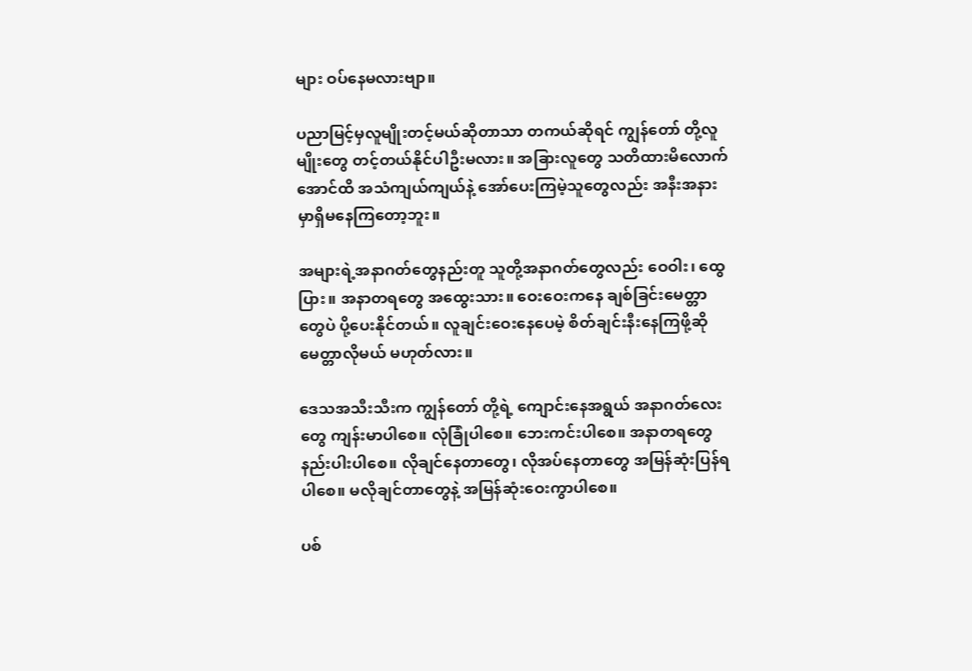များ ဝပ်နေမလားဗျာ။

ပညာမြင့်မှလူမျိုးတင့်မယ်ဆိုတာသာ တကယ်ဆိုရင် ကျွန်တော် တို့လူမျိုးတွေ တင့်တယ်နိုင်ပါဦးမလား။ အခြားလူတွေ သတိထားမိလောက်အောင်ထိ အသံကျယ်ကျယ်နဲ့ အော်ပေးကြမဲ့သူတွေလည်း အနီးအနားမှာရှိမနေကြတော့ဘူး။

အများရဲ့အနာဂတ်တွေနည်းတူ သူတို့အနာဂတ်တွေလည်း ဝေဝါး၊ ထွေပြား။ အနာတရတွေ အထွေးသား။ ဝေးဝေးကနေ ချစ်ခြင်းမေတ္တာတွေပဲ ပို့ပေးနိုင်တယ်။ လူချင်းဝေးနေပေမဲ့ စိတ်ချင်းနီးနေကြဖို့ဆို မေတ္တာလိုမယ် မဟုတ်လား။

ဒေသအသီးသီးက ကျွန်တော် တို့ရဲ့ ကျောင်းနေအရွယ် အနာဂတ်‌လေးတွေ ကျန်းမာပါစေ။ လုံခြုံပါစေ။ ဘေးကင်းပါစေ။ အနာတရတွေ နည်းပါးပါ‌စေ။ လိုချင်နေတာတွေ၊ လိုအပ်နေတာတွေ အမြန်ဆုံးပြန်ရပါစေ။ မလိုချင်တာတွေနဲ့ အမြန်ဆုံးဝေးကွာပါစေ။

ပစ်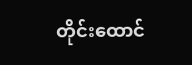တိုင်းထောင်